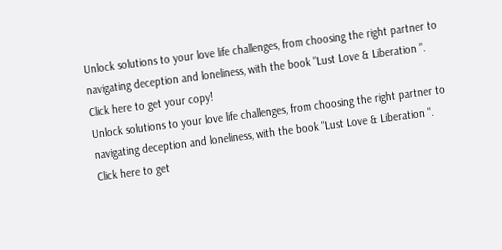Unlock solutions to your love life challenges, from choosing the right partner to navigating deception and loneliness, with the book "Lust Love & Liberation ". Click here to get your copy!
Unlock solutions to your love life challenges, from choosing the right partner to navigating deception and loneliness, with the book "Lust Love & Liberation ". Click here to get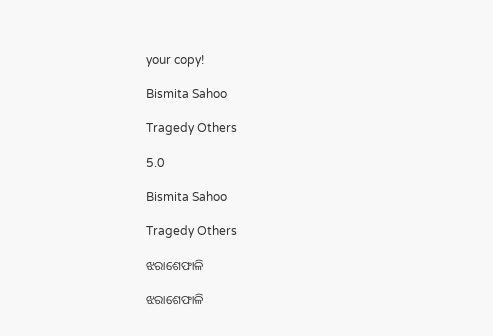your copy!

Bismita Sahoo

Tragedy Others

5.0

Bismita Sahoo

Tragedy Others

ଝରାଶେଫାଳି

ଝରାଶେଫାଳି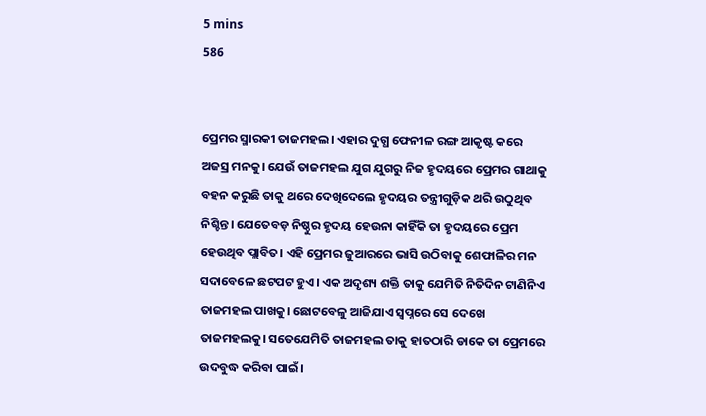5 mins
586


ପ୍ରେମର ସ୍ମାରକୀ ତାଜମହଲ। ଏହାର ଦୁଗ୍ଧ ଫେନୀଳ ରଙ୍ଗ ଆକୃଷ୍ଟ କରେ ଅଜସ୍ର ମନକୁ। ଯେଉଁ ତାଜମହଲ ଯୁଗ ଯୁଗରୁ ନିଜ ହୃଦୟରେ ପ୍ରେମର ଗାଥାକୁ ବହନ କରୁଛି ତାକୁ ଥରେ ଦେଖିଦେଲେ ହୃଦୟର ତନ୍ତ୍ରୀଗୁଡ଼ିକ ଥରି ଉଠୁଥିବ ନିଶ୍ଚିନ୍ତ। ଯେତେବଡ଼ ନିଷ୍ଠୁର ହୃଦୟ ହେଉନା କାହିଁକି ତା ହୃଦୟରେ ପ୍ରେମ ହେଉଥିବ ପ୍ଲାବିତ। ଏହି ପ୍ରେମର ଜୁଆରରେ ଭାସି ଉଠିବାକୁ ଶେଫାଳିର ମନ ସଦାବେଳେ ଛଟପଟ ହୁଏ। ଏକ ଅଦୃଶ୍ୟ ଶକ୍ତି ତାକୁ ଯେମିତି ନିତିଦିନ ଟାଣିନିଏ ତାଜମହଲ ପାଖକୁ। ଛୋଟବେଳୁ ଆଜିଯାଏ ସ୍ୱପ୍ନରେ ସେ ଦେଖେ ତାଜମହଲକୁ। ସତେଯେମିତି ତାଜମହଲ ତାକୁ ହାତଠାରି ଡାକେ ତା ପ୍ରେମରେ ଉଦବୁଦ୍ଧ କରିବା ପାଇଁ।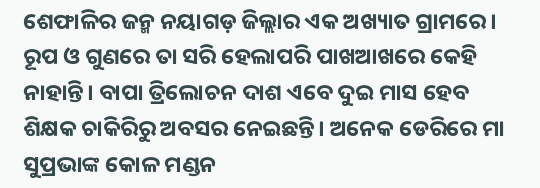ଶେଫାଳିର ଜନ୍ମ ନୟାଗଡ଼ ଜିଲ୍ଲାର ଏକ ଅଖ୍ୟାତ ଗ୍ରାମରେ। ରୂପ ଓ ଗୁଣରେ ତା ସରି ହେଲାପରି ପାଖଆଖରେ କେହି ନାହାନ୍ତି। ବାପା ତ୍ରିଲୋଚନ ଦାଶ ଏବେ ଦୁଇ ମାସ ହେବ ଶିକ୍ଷକ ଚାକିରିରୁ ଅବସର ନେଇଛନ୍ତି। ଅନେକ ଡେରିରେ ମା ସୁପ୍ରଭାଙ୍କ କୋଳ ମଣ୍ଡନ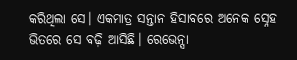କରିଥିଲା ସେ। ଏକମାତ୍ର ସନ୍ତାନ ହିସାବରେ ଅନେକ ସ୍ନେହ ଭିତରେ ସେ ବଢ଼ି ଆସିଛି। ରେଭେନ୍ସା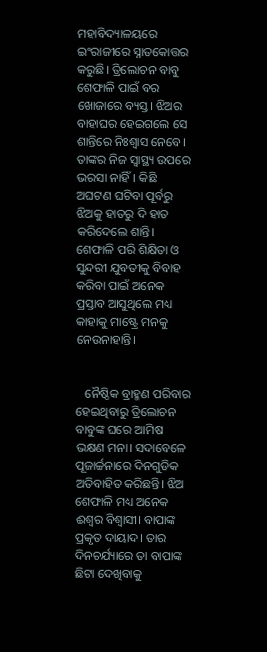ମହାବିଦ୍ୟାଳୟରେ ଇଂରାଜୀରେ ସ୍ନାତକୋତ୍ତର କରୁଛି। ତ୍ରିଲୋଚନ ବାବୁ ଶେଫାଳି ପାଇଁ ବର ଖୋଜାରେ ବ୍ୟସ୍ତ। ଝିଅର ବାହାଘର ହେଇଗଲେ ସେ ଶାନ୍ତିରେ ନିଃଶ୍ୱାସ ନେବେ। ତାଙ୍କର ନିଜ ସ୍ୱାସ୍ଥ୍ୟ ଉପରେ ଭରସା ନାହିଁ। କିଛି ଅଘଟଣ ଘଟିବା ପୂର୍ବରୁ ଝିଅକୁ ହାତରୁ ଦି ହାତ କରିଦେଲେ ଶାନ୍ତି। ଶେଫାଳି ପରି ଶିକ୍ଷିତା ଓ ସୁନ୍ଦରୀ ଯୁବତୀକୁ ବିବାହ କରିବା ପାଇଁ ଅନେକ ପ୍ରସ୍ତାବ ଆସୁଥିଲେ ମଧ୍ୟ କାହାକୁ ମାଷ୍ଟ୍ରେ ମନକୁ ନେଉନାହାନ୍ତି।


   ନୈଷ୍ଠିକ ବ୍ରାହ୍ମଣ ପରିବାର ହେଇଥିବାରୁ ତ୍ରିଲୋଚନ ବାବୁଙ୍କ ଘରେ ଆମିଷ ଭକ୍ଷଣ ମନା। ସଦାବେଳେ ପୂଜାର୍ଚ୍ଚନାରେ ଦିନଗୁଡିକ ଅତିବାହିତ କରିଛନ୍ତି। ଝିଅ ଶେଫାଳି ମଧ୍ୟ ଅନେକ ଈଶ୍ୱର ବିଶ୍ୱାସୀ। ବାପାଙ୍କ ପ୍ରକୃତ ଦାୟାଦ। ତାର ଦିନଚର୍ଯ୍ୟାରେ ତା ବାପାଙ୍କ ଛିଟା ଦେଖିବାକୁ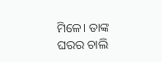ମିଳେ। ତାଙ୍କ ଘରର ଚାଲି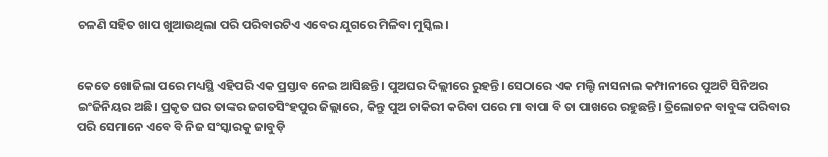ଚଳଣି ସହିତ ଖାପ ଖୁଆଉଥିଲା ପରି ପରିବାରଟିଏ ଏବେର ଯୁଗରେ ମିଳିବା ମୁସ୍କିଲ।


କେତେ ଖୋଜିଲା ପରେ ମଧ୍ୟସ୍ଥି ଏହିପରି ଏକ ପ୍ରସ୍ତାବ ନେଇ ଆସିଛନ୍ତି। ପୁଅଘର ଦିଲ୍ଲୀରେ ରୁହନ୍ତି। ସେଠାରେ ଏକ ମଲ୍ଟି ନାସନାଲ କମ୍ପାନୀରେ ପୁଅଟି ସିନିଅର ଇଂଜିନିୟର ଅଛି। ପ୍ରକୃତ ଘର ତାଙ୍କର ଜଗତସିଂହପୁର ଜିଲ୍ଲାରେ, କିନ୍ତୁ ପୁଅ ଚାକିରୀ କରିବା ପରେ ମା ବାପା ବି ତା ପାଖରେ ରହୁଛନ୍ତି। ତ୍ରିଲୋଚନ ବାବୁଙ୍କ ପରିବାର ପରି ସେମାନେ ଏବେ ବି ନିଜ ସଂସ୍କାରକୁ ଜାବୁଡ଼ି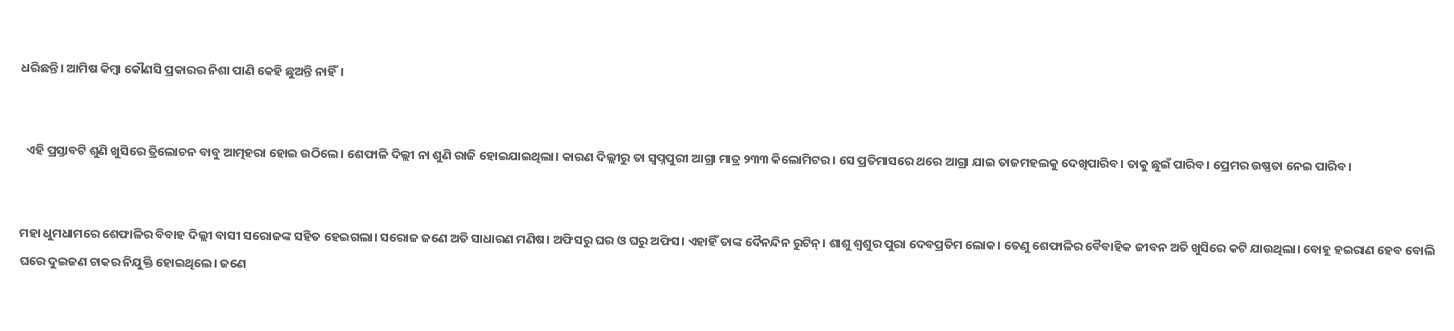ଧରିଛନ୍ତି। ଆମିଷ କିମ୍ବା କୌଣସି ପ୍ରକାରର ନିଶା ପାଣି କେହି ଛୁଅନ୍ତି ନାହିଁ।


  ଏହି ପ୍ରସ୍ତାବଟି ଶୁଣି ଖୁସିରେ ତ୍ରିଲୋଚନ ବାବୁ ଆତ୍ମହରା ହୋଇ ଉଠିଲେ। ଶେଫାଳି ଦିଲ୍ଲୀ ନା ଶୁଣି ରାଜି ହୋଇଯାଇଥିଲା। କାରଣ ଦିଲ୍ଲୀରୁ ତା ସ୍ବପ୍ନପୁରୀ ଆଗ୍ରା ମାତ୍ର ୨୩୩ କିଲୋମିଟର। ସେ ପ୍ରତିମାସରେ ଥରେ ଆଗ୍ରା ଯାଇ ତାଜମହଲକୁ ଦେଖିପାରିବ। ତାକୁ ଛୁଇଁ ପାରିବ। ପ୍ରେମର ଉଷ୍ଣତା ନେଇ ପାରିବ।


ମହା ଧୁମଧାମରେ ଶେଫାଳିର ବିବାହ ଦିଲ୍ଲୀ ବାସୀ ସରୋଜଙ୍କ ସହିତ ହେଇଗଲା। ସରୋଜ ଜଣେ ଅତି ସାଧାରଣ ମଣିଷ। ଅଫିସରୁ ଘର ଓ ଘରୁ ଅଫିସ। ଏହାହିଁ ତାଙ୍କ ଦୈନନ୍ଦିନ ରୁଟିନ୍। ଶାଶୁ ଶ୍ୱଶୁର ପୁରା ଦେବପ୍ରତିମ ଲୋକ। ତେଣୁ ଶେଫାଳିର ବୈବାହିକ ଜୀବନ ଅତି ଖୁସିରେ କଟି ଯାଉଥିଲା। ବୋହୂ ହଇରାଣ ହେବ ବୋଲି ଘରେ ଦୁଇଜଣ ଚାକର ନିଯୁକ୍ତି ହୋଇଥିଲେ। ଜଣେ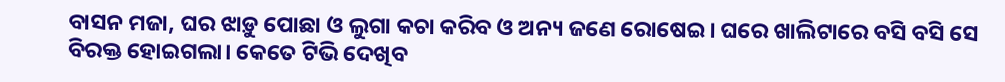ବାସନ ମଜା, ଘର ଝାଡ଼ୁ ପୋଛା ଓ ଲୁଗା କଚା କରିବ ଓ ଅନ୍ୟ ଜଣେ ରୋଷେଇ। ଘରେ ଖାଲିଟାରେ ବସି ବସି ସେ ବିରକ୍ତ ହୋଇଗଲା। କେତେ ଟିଭି ଦେଖିବ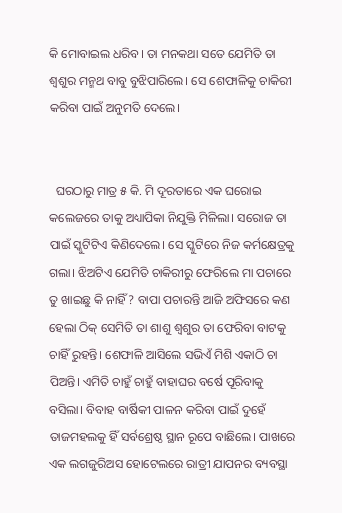କି ମୋବାଇଲ ଧରିବ। ତା ମନକଥା ସତେ ଯେମିତି ତା ଶ୍ୱଶୁର ମନ୍ମଥ ବାବୁ ବୁଝିପାରିଲେ। ସେ ଶେଫାଳିକୁ ଚାକିରୀ କରିବା ପାଇଁ ଅନୁମତି ଦେଲେ।


  ଘରଠାରୁ ମାତ୍ର ୫ କି. ମି ଦୂରତାରେ ଏକ ଘରୋଇ କଲେଜରେ ତାକୁ ଅଧ୍ୟାପିକା ନିଯୁକ୍ତି ମିଳିଲା। ସରୋଜ ତା ପାଇଁ ସ୍କୁଟିଟିଏ କିଣିଦେଲେ। ସେ ସ୍କୁଟିରେ ନିଜ କର୍ମକ୍ଷେତ୍ରକୁ ଗଲା। ଝିଅଟିଏ ଯେମିତି ଚାକିରୀରୁ ଫେରିଲେ ମା ପଚାରେ ତୁ ଖାଇଛୁ କି ନାହିଁ? ବାପା ପଚାରନ୍ତି ଆଜି ଅଫିସରେ କଣ ହେଲା ଠିକ୍ ସେମିତି ତା ଶାଶୁ ଶ୍ୱଶୁର ତା ଫେରିବା ବାଟକୁ ଚାହିଁ ରୁହନ୍ତି। ଶେଫାଳି ଆସିଲେ ସଭିଏଁ ମିଶି ଏକାଠି ଚା ପିଅନ୍ତି। ଏମିତି ଚାହୁଁ ଚାହୁଁ ବାହାଘର ବର୍ଷେ ପୂରିବାକୁ ବସିଲା। ବିବାହ ବାର୍ଷିକୀ ପାଳନ କରିବା ପାଇଁ ଦୁହେଁ ତାଜମହଲକୁ ହିଁ ସର୍ବଶ୍ରେଷ୍ଠ ସ୍ଥାନ ରୂପେ ବାଛିଲେ। ପାଖରେ ଏକ ଲଗଜୁରିଅସ ହୋଟେଲରେ ରାତ୍ରୀ ଯାପନର ବ୍ୟବସ୍ଥା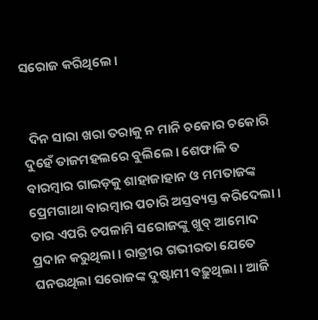ସରୋଜ କରିଥିଲେ।


  ଦିନ ସାରା ଖରା ତରାକୁ ନ ମାନି ଚକୋର ଚକୋରି ଦୁହେଁ ତାଜମହଲରେ ବୁଲିଲେ। ଶେଫାଳି ତ ବାରମ୍ବାର ଗାଇଡ଼କୁ ଶାହାଜାହାନ ଓ ମମତାଜଙ୍କ ପ୍ରେମଗାଥା ବାରମ୍ବାର ପଚାରି ଅସ୍ତବ୍ୟସ୍ତ କରିଦେଲା। ତାର ଏପରି ଚପଳାମି ସରୋଜଙ୍କୁ ଖୁବ୍ ଆମୋଦ ପ୍ରଦାନ କରୁଥିଲା। ରାତ୍ରୀର ଗଭୀରତା ଯେତେ ଘନଉଥିଲା ସରୋଜଙ୍କ ଦୁଷ୍ଟାମୀ ବଢ଼ୁଥିଲା। ଆଜି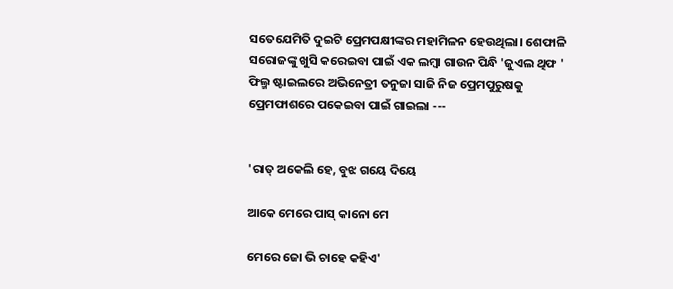ସତେଯେମିତି ଦୁଇଟି ପ୍ରେମପକ୍ଷୀଙ୍କର ମହାମିଳନ ହେଉଥିଲା। ଶେଫାଳି ସରୋଜଙ୍କୁ ଖୁସି କରେଇବା ପାଇଁ ଏକ ଲମ୍ବା ଗାଉନ ପିନ୍ଧି 'ଜୁଏଲ ଥିଫ ' ଫିଲ୍ମ ଷ୍ଟାଇଲରେ ଅଭିନେତ୍ରୀ ତନୁଜା ସାଜି ନିଜ ପ୍ରେମପୁରୁଷକୁ ପ୍ରେମଫାଶରେ ପକେଇବା ପାଇଁ ଗାଇଲା ---


'ରାତ୍ ଅକେଲି ହେ, ବୁଝ ଗୟେ ଦିୟେ

ଆକେ ମେରେ ପାସ୍ କାନୋ ମେ

ମେରେ ଜୋ ଭି ଚାହେ କହିଏ'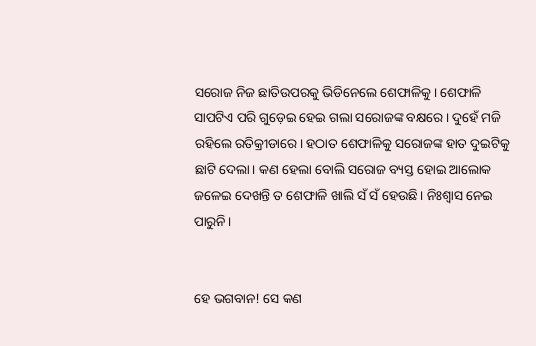ସରୋଜ ନିଜ ଛାତିଉପରକୁ ଭିଡିନେଲେ ଶେଫାଳିକୁ। ଶେଫାଳି ସାପଟିଏ ପରି ଗୁଡ଼େଇ ହେଇ ଗଲା ସରୋଜଙ୍କ ବକ୍ଷରେ। ଦୁହେଁ ମଜି ରହିଲେ ରତିକ୍ରୀଡାରେ। ହଠାତ ଶେଫାଳିକୁ ସରୋଜଙ୍କ ହାତ ଦୁଇଟିକୁ ଛାଟି ଦେଲା। କଣ ହେଲା ବୋଲି ସରୋଜ ବ୍ୟସ୍ତ ହୋଇ ଆଲୋକ ଜଳେଇ ଦେଖନ୍ତି ତ ଶେଫାଳି ଖାଲି ସଁ ସଁ ହେଉଛି। ନିଃଶ୍ୱାସ ନେଇ ପାରୁନି।


ହେ ଭଗବାନ! ସେ କଣ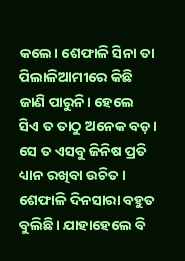କଲେ। ଶେଫାଳି ସିନା ତା ପିଲାଳିଆମୀରେ କିଛି ଜାଣି ପାରୁନି। ହେଲେ ସିଏ ତ ତାଠୁ ଅନେକ ବଡ଼। ସେ ତ ଏସବୁ ଜିନିଷ ପ୍ରତି ଧ୍ୟାନ ରଖିବା ଉଚିତ। ଶେଫାଳି ଦିନସାରା ବହୁତ ବୁଲିଛି। ଯାହାହେଲେ ବି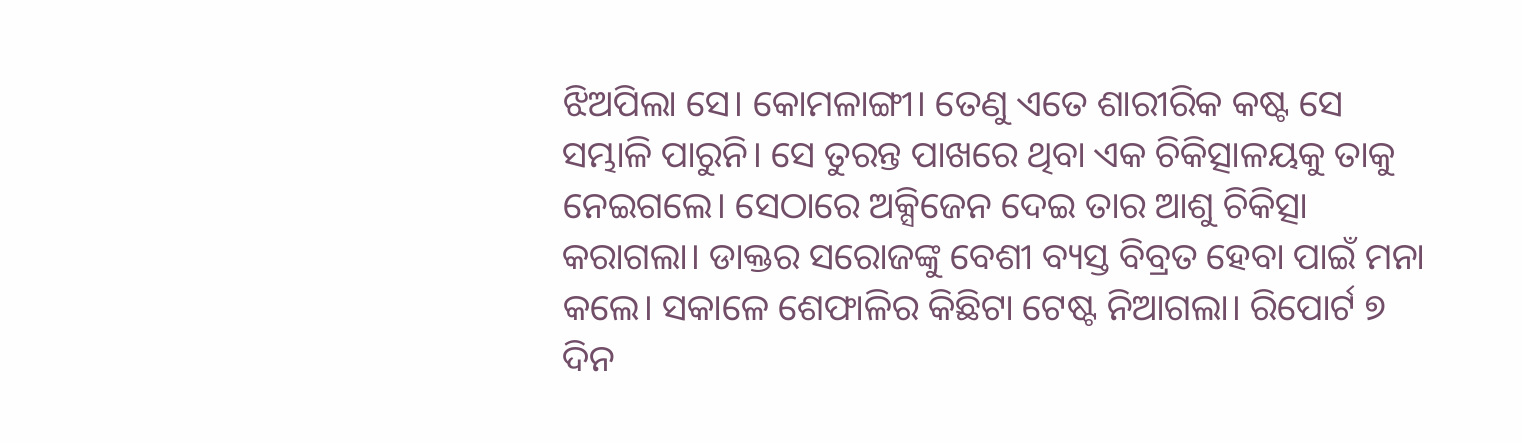ଝିଅପିଲା ସେ। କୋମଳାଙ୍ଗୀ। ତେଣୁ ଏତେ ଶାରୀରିକ କଷ୍ଟ ସେ ସମ୍ଭାଳି ପାରୁନି। ସେ ତୁରନ୍ତ ପାଖରେ ଥିବା ଏକ ଚିକିତ୍ସାଳୟକୁ ତାକୁ ନେଇଗଲେ। ସେଠାରେ ଅକ୍ସିଜେନ ଦେଇ ତାର ଆଶୁ ଚିକିତ୍ସା କରାଗଲା। ଡାକ୍ତର ସରୋଜଙ୍କୁ ବେଶୀ ବ୍ୟସ୍ତ ବିବ୍ରତ ହେବା ପାଇଁ ମନା କଲେ। ସକାଳେ ଶେଫାଳିର କିଛିଟା ଟେଷ୍ଟ ନିଆଗଲା। ରିପୋର୍ଟ ୭ ଦିନ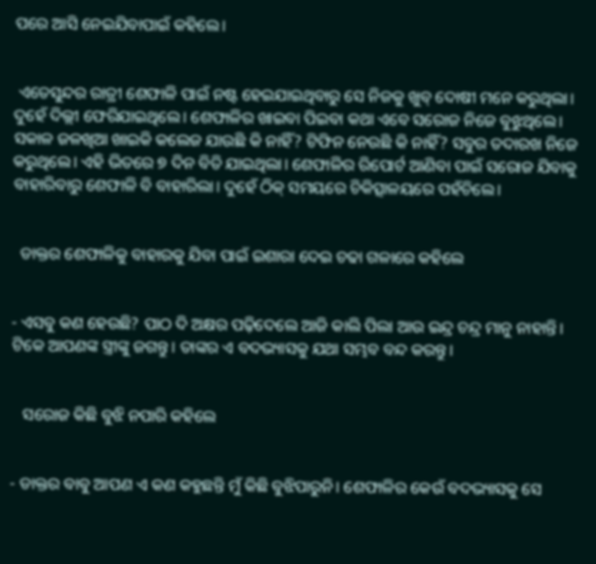ପରେ ଆସି ନେଇଯିବାପାଇଁ କହିଲେ।


 ଏତେସୁନ୍ଦର ରାତ୍ରୀ ଶେଫାଳି ପାଇଁ ନଷ୍ଟ ହେଇଯାଇଥିବାରୁ ସେ ନିଜକୁ ଖୁବ୍ ଦୋଷୀ ମନେ କରୁଥିଲା। ଦୁହେଁ ଦିଲ୍ଲୀ ଫେରିଯାଇଥିଲେ। ଶେଫାଳିର ଖାଇବା ପିଇବା କଥା ଏବେ ସରୋଜ ନିଜେ ବୁଝୁଥିଲେ। ସକାଳ ଜଳଖିଆ ଖାଇକି କଲେଜ ଯାଉଛି କି ନାହିଁ? ଟିଫିନ ନେଉଛି କି ନାହିଁ? ସବୁର ତଦାରଖ ନିଜେ କରୁଥିଲେ। ଏହି ଭିତରେ ୭ ଦିନ ବିତି ଯାଇଥିଲା। ଶେଫାଳିର ରିପୋର୍ଟ ଆଣିବା ପାଇଁ ସରୋଜ ଯିବାକୁ ବାହାରିବାରୁ ଶେଫାଳି ବି ବାହାରିଲା। ଦୁହେଁ ଠିକ୍ ସମୟରେ ଚିକିତ୍ସାଳୟରେ ପହଁଚିଲେ।


  ଡାକ୍ତର ଶେଫାଳିକୁ ବାହାରକୁ ଯିବା ପାଇଁ ଇଶାରା ଦେଇ ଚଢା ଗଳାରେ କହିଲେ


- ଏସବୁ କଣ ହେଉଛି? ପାଠ ଦି ଅକ୍ଷର ପଢ଼ିଦେଲେ ଆଜି କାଲି ପିଲା ଆଉ ଇନ୍ଦ୍ର ଚନ୍ଦ୍ର ମାନୁ ନାହାନ୍ତି। ଟିକେ ଆପଣଙ୍କ ସ୍ତ୍ରୀଙ୍କୁ ଜଗନ୍ତୁ। ତାଙ୍କର ଏ ବଦଭ୍ୟାସକୁ ଯଥା ସମ୍ଭବ ବନ୍ଦ କରନ୍ତୁ।


   ସରୋଜ କିଛି ବୁଝି ନପାରି କହିଲେ


- ଡାକ୍ତର ବାବୁ ଆପଣ ଏ କଣ କହୁଛନ୍ତି ମୁଁ କିଛି ବୁଝିପାରୁନି। ଶେଫାଳିର କେଉଁ ବଦଭ୍ୟାସକୁ ସେ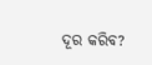ଦୂର କରିବ?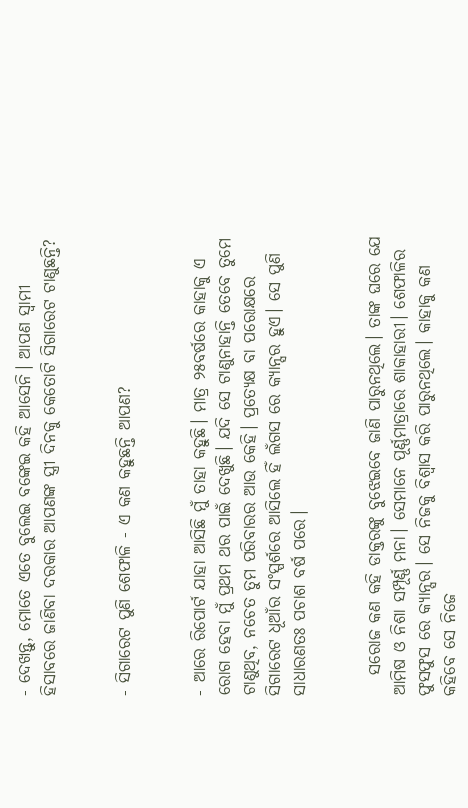- ଦେଖନ୍ତୁ, ମୋତେ ଏତେ ବୁଲେଇ ବଙ୍କେଇ କହି ଆସେନି। ଆପଣ ସ୍ୱାମୀ ହିସାବରେ ଜାଣିବା ଦରକାର ଆପଣଙ୍କ ସ୍ତ୍ରୀ ଦିନକୁ କେତୋଟି ସିଗାରେଟ ଟାଣୁଛନ୍ତି?


- ସିଗାରେଟ ପୁଣି ଶେଫାଳି - ଏ କଣ କହୁଛନ୍ତି ଆପଣ?


- ଆରେ ରିପୋର୍ଟ ଯାହା ଆସିଛି ମୁଁ ତାହା କହୁଛି। ମାତ୍ର ୨୫ବର୍ଷରେ କାହାକୁ ଏ ରୋଗ ହେବା ମୁଁ ପ୍ରଥମ ଥର ପାଇଁ ଦେଖୁଛି। ଯଦି ସେ ଟାଣୁନାହାନ୍ତି ତେବେ ତୁମେ ଟାଣୁଥିବ, ନଚେତ ତୁମ ପରିବାରର ଆଉ କେହି। ପ୍ରତ୍ୟେକ୍ଷ ବା ପରୋକ୍ଷରେ ସିଗାରେଟ ଧୂଆଁର ସଂସ୍ପର୍ଶରେ ଆସିଲେ ହିଁ ଲଁଗସ ରେ କ୍ୟାନ୍ସର ହୁଏ। ସେ ପୁଣି ସାଧାରଣତଃ ପଚାଶ ବର୍ଷ ପରେ।


   ସରୋଜ କଣ କହି ଡାକ୍ତରଙ୍କୁ ବୁଝେଇବେ ଜାଣି ପାରୁନଥିଲେ। ତାଙ୍କ ଘରେ ଯେ ଆମିଷ ଓ ନିଶା ସମ୍ପୂର୍ଣ୍ଣ ମନା। ସେମାନେ ପୂର୍ଣ୍ଣମାତ୍ରାରେ ଶାକାହାରୀ। ଶେଫାଳିର ଫୁସଫୁସ ରେ କ୍ୟାନ୍ସର। ସେ ନିଜକୁ ବିଶ୍ୱାସ କରି ପାରୁନଥିଲେ। କାହାକୁ କଣ କହିବେ ସେ ନିଜେ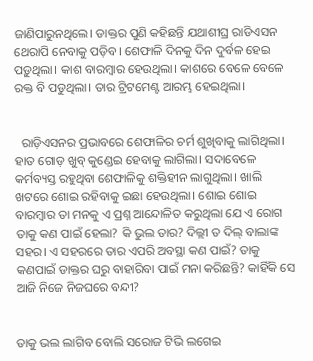ଜାଣିପାରୁନଥିଲେ। ଡାକ୍ତର ପୁଣି କହିଛନ୍ତି ଯଥାଶୀଘ୍ର ରାଡିଏସନ ଥେରାପି ନେବାକୁ ପଡ଼ିବ। ଶେଫାଳି ଦିନକୁ ଦିନ ଦୁର୍ବଳ ହେଇ ପଡ଼ୁଥିଲା। କାଶ ବାରମ୍ବାର ହେଉଥିଲା। କାଶରେ ବେଳେ ବେଳେ ରକ୍ତ ବି ପଡୁଥିଲା। ତାର ଟ୍ରିଟମେଣ୍ଟ ଆରମ୍ଭ ହେଇଥିଲା।


  ରାଡ଼ିଏସନର ପ୍ରଭାବରେ ଶେଫାଳିର ଚର୍ମ ଶୁଖିବାକୁ ଲାଗିଥିଲା। ହାତ ଗୋଡ଼ ଖୁବ୍ କୁଣ୍ଡେଇ ହେବାକୁ ଲାଗିଲା। ସଦାବେଳେ କର୍ମବ୍ୟସ୍ତ ରହୁଥିବା ଶେଫାଳିକୁ ଶକ୍ତିହୀନ ଲାଗୁଥିଲା। ଖାଲି ଖଟରେ ଶୋଇ ରହିବାକୁ ଇଛା ହେଉଥିଲା। ଶୋଇ ଶୋଇ ବାରମ୍ବାର ତା ମନକୁ ଏ ପ୍ରଶ୍ନ ଆନ୍ଦୋଳିତ କରୁଥିଲା ଯେ ଏ ରୋଗ ତାକୁ କଣ ପାଇଁ ହେଲା? କି ଭୁଲ ତାର? ଦିଲ୍ଲୀ ତ ଦିଲ୍ ବାଲାଙ୍କ ସହର। ଏ ସହରରେ ତାର ଏପରି ଅବସ୍ଥା କଣ ପାଇଁ? ତାକୁ କଣପାଇଁ ଡାକ୍ତର ଘରୁ ବାହାରିବା ପାଇଁ ମନା କରିଛନ୍ତି? କାହିଁକି ସେ ଆଜି ନିଜେ ନିଜଘରେ ବନ୍ଦୀ?


ତାକୁ ଭଲ ଲାଗିବ ବୋଲି ସରୋଜ ଟିଭି ଲଗେଇ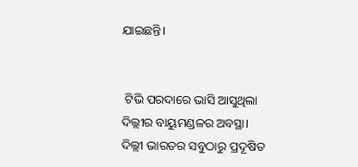ଯାଇଛନ୍ତି।


 ଟିଭି ପରଦାରେ ଭାସି ଆସୁଥିଲା ଦିଲ୍ଲୀର ବାୟୁମଣ୍ଡଳର ଅବସ୍ଥା। ଦିଲ୍ଲୀ ଭାରତର ସବୁଠାରୁ ପ୍ରଦୂଷିତ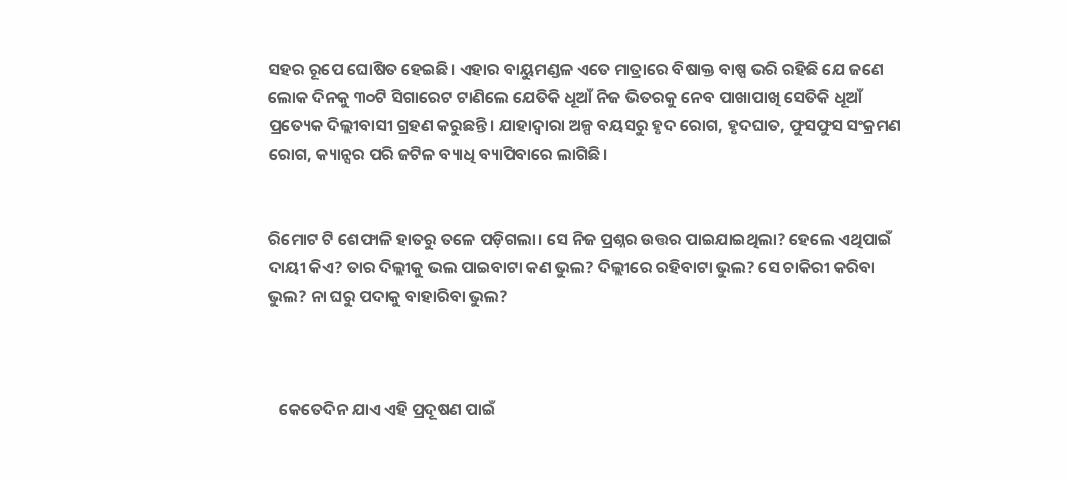ସହର ରୂପେ ଘୋଷିତ ହେଇଛି। ଏହାର ବାୟୁମଣ୍ଡଳ ଏତେ ମାତ୍ରାରେ ବିଷାକ୍ତ ବାଷ୍ପ ଭରି ରହିଛି ଯେ ଜଣେ ଲୋକ ଦିନକୁ ୩୦ଟି ସିଗାରେଟ ଟାଣିଲେ ଯେତିକି ଧୂଆଁ ନିଜ ଭିତରକୁ ନେବ ପାଖାପାଖି ସେତିକି ଧୂଆଁ ପ୍ରତ୍ୟେକ ଦିଲ୍ଲୀବାସୀ ଗ୍ରହଣ କରୁଛନ୍ତି। ଯାହାଦ୍ୱାରା ଅଳ୍ପ ବୟସରୁ ହୃଦ ରୋଗ, ହୃଦଘାତ, ଫୁସଫୁସ ସଂକ୍ରମଣ ରୋଗ, କ୍ୟାନ୍ସର ପରି ଜଟିଳ ବ୍ୟାଧି ବ୍ୟାପିବାରେ ଲାଗିଛି।


ରିମୋଟ ଟି ଶେଫାଳି ହାତରୁ ତଳେ ପଡ଼ିଗଲା। ସେ ନିଜ ପ୍ରଶ୍ନର ଉତ୍ତର ପାଇଯାଇଥିଲା? ହେଲେ ଏଥିପାଇଁ ଦାୟୀ କିଏ? ତାର ଦିଲ୍ଲୀକୁ ଭଲ ପାଇବାଟା କଣ ଭୁଲ? ଦିଲ୍ଲୀରେ ରହିବାଟା ଭୁଲ? ସେ ଚାକିରୀ କରିବା ଭୁଲ? ନା ଘରୁ ପଦାକୁ ବାହାରିବା ଭୁଲ?



   କେତେଦିନ ଯାଏ ଏହି ପ୍ରଦୂଷଣ ପାଇଁ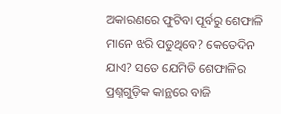ଅକାରଣରେ ଫୁଟିବା ପୂର୍ବରୁ ଶେଫାଳି ମାନେ ଝରି ପଡୁଥିବେ? କେତେଦିନ ଯାଏ? ସତେ ଯେମିତି ଶେଫାଳିର ପ୍ରଶ୍ନଗୁଡ଼ିକ କାନ୍ଥରେ ବାଜି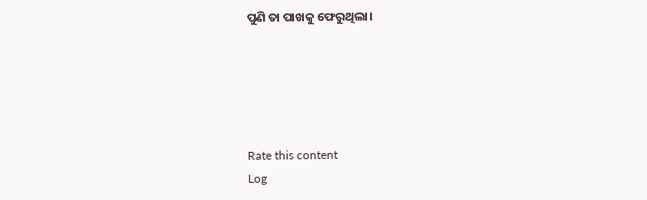ପୁଣି ତା ପାଖକୁ ଫେରୁଥିଲା।





Rate this content
Log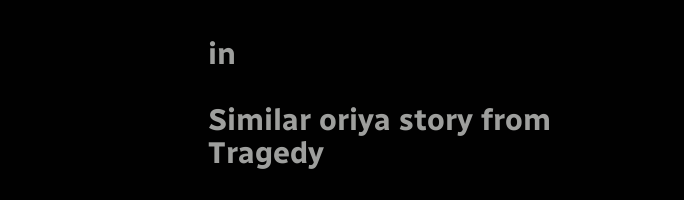in

Similar oriya story from Tragedy